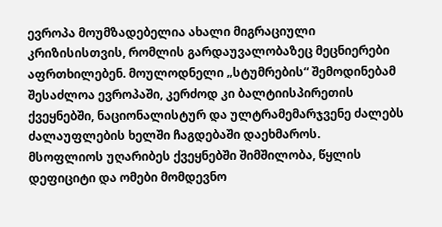ევროპა მოუმზადებელია ახალი მიგრაციული კრიზისისთვის, რომლის გარდაუვალობაზეც მეცნიერები აფრთხილებენ. მოულოდნელი „სტუმრების“ შემოდინებამ შესაძლოა ევროპაში, კერძოდ კი ბალტიისპირეთის ქვეყნებში, ნაციონალისტურ და ულტრამემარჯვენე ძალებს ძალაუფლების ხელში ჩაგდებაში დაეხმაროს.
მსოფლიოს უღარიბეს ქვეყნებში შიმშილობა, წყლის დეფიციტი და ომები მომდევნო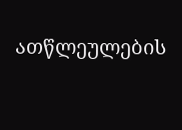ათწლეულების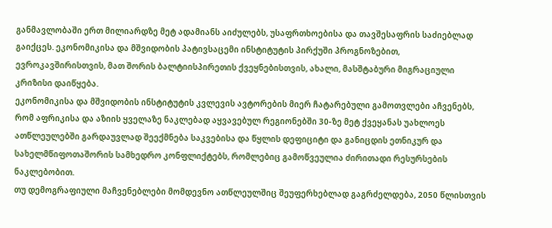განმავლობაში ერთ მილიარდზე მეტ ადამიანს აიძულებს, უსაფრთხოებისა და თავშესაფრის საძიებლად გაიქცეს. ეკონომიკისა და მშვიდობის პატივსაცემი ინსტიტუტის პირქუში პროგნოზებით, ევროკავშირისთვის, მათ შორის ბალტიისპირეთის ქვეყნებისთვის, ახალი, მასშტაბური მიგრაციული კრიზისი დაიწყება.
ეკონომიკისა და მშვიდობის ინსტიტუტის კვლევის ავტორების მიერ ჩატარებული გამოთვლები აჩვენებს, რომ აფრიკისა და აზიის ყველაზე ნაკლებად აყვავებულ რეგიონებში 30-ზე მეტ ქვეყანას უახლოეს ათწლეულებში გარდაუვლად შეექმნება საკვებისა და წყლის დეფიციტი და განიცდის ეთნიკურ და სახელმწიფოთაშორის სამხედრო კონფლიქტებს, რომლებიც გამოწვეულია ძირითადი რესურსების ნაკლებობით.
თუ დემოგრაფიული მაჩვენებლები მომდევნო ათწლეულშიც შეუფერხებლად გაგრძელდება, 2050 წლისთვის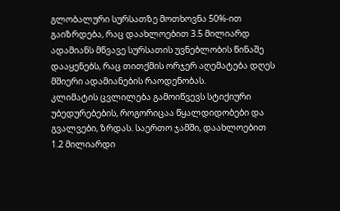გლობალური სურსათზე მოთხოვნა 50%-ით გაიზრდება, რაც დაახლოებით 3.5 მილიარდ ადამიანს მწვავე სურსათის უვნებლობის წინაშე დააყენებს, რაც თითქმის ორჯერ აღემატება დღეს მშიერი ადამიანების რაოდენობას.
კლიმატის ცვლილება გამოიწვევს სტიქიური უბედურებების, როგორიცაა წყალდიდობები და გვალვები, ზრდას. საერთო ჯამში, დაახლოებით 1.2 მილიარდი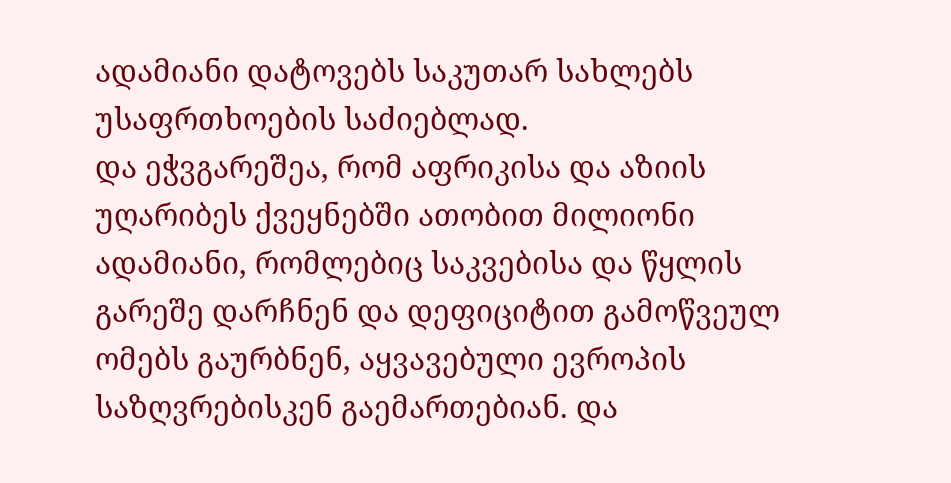ადამიანი დატოვებს საკუთარ სახლებს უსაფრთხოების საძიებლად.
და ეჭვგარეშეა, რომ აფრიკისა და აზიის უღარიბეს ქვეყნებში ათობით მილიონი ადამიანი, რომლებიც საკვებისა და წყლის გარეშე დარჩნენ და დეფიციტით გამოწვეულ ომებს გაურბნენ, აყვავებული ევროპის საზღვრებისკენ გაემართებიან. და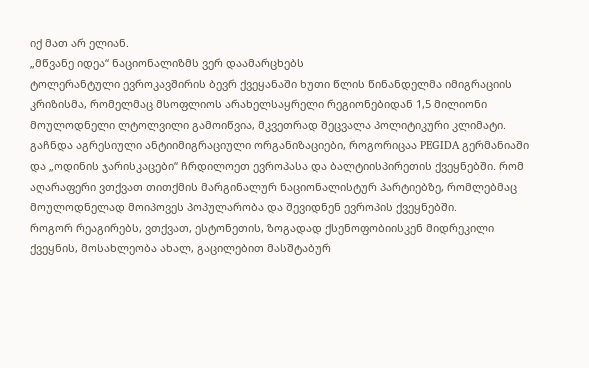იქ მათ არ ელიან.
„მწვანე იდეა“ ნაციონალიზმს ვერ დაამარცხებს
ტოლერანტული ევროკავშირის ბევრ ქვეყანაში ხუთი წლის წინანდელმა იმიგრაციის კრიზისმა, რომელმაც მსოფლიოს არახელსაყრელი რეგიონებიდან 1,5 მილიონი მოულოდნელი ლტოლვილი გამოიწვია, მკვეთრად შეცვალა პოლიტიკური კლიმატი.
გაჩნდა აგრესიული ანტიიმიგრაციული ორგანიზაციები, როგორიცაა PEGIDA გერმანიაში და „ოდინის ჯარისკაცები“ ჩრდილოეთ ევროპასა და ბალტიისპირეთის ქვეყნებში. რომ აღარაფერი ვთქვათ თითქმის მარგინალურ ნაციონალისტურ პარტიებზე, რომლებმაც მოულოდნელად მოიპოვეს პოპულარობა და შევიდნენ ევროპის ქვეყნებში.
როგორ რეაგირებს, ვთქვათ, ესტონეთის, ზოგადად ქსენოფობიისკენ მიდრეკილი ქვეყნის, მოსახლეობა ახალ, გაცილებით მასშტაბურ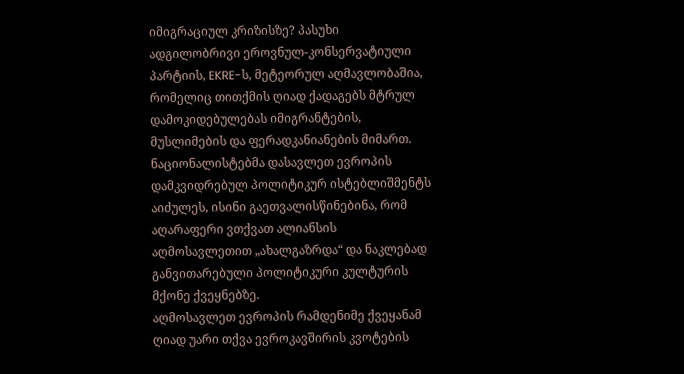იმიგრაციულ კრიზისზე? პასუხი ადგილობრივი ეროვნულ-კონსერვატიული პარტიის, EKRE-ს, მეტეორულ აღმავლობაშია, რომელიც თითქმის ღიად ქადაგებს მტრულ დამოკიდებულებას იმიგრანტების, მუსლიმების და ფერადკანიანების მიმართ.
ნაციონალისტებმა დასავლეთ ევროპის დამკვიდრებულ პოლიტიკურ ისტებლიშმენტს აიძულეს, ისინი გაეთვალისწინებინა, რომ აღარაფერი ვთქვათ ალიანსის აღმოსავლეთით „ახალგაზრდა“ და ნაკლებად განვითარებული პოლიტიკური კულტურის მქონე ქვეყნებზე.
აღმოსავლეთ ევროპის რამდენიმე ქვეყანამ ღიად უარი თქვა ევროკავშირის კვოტების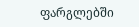ფარგლებში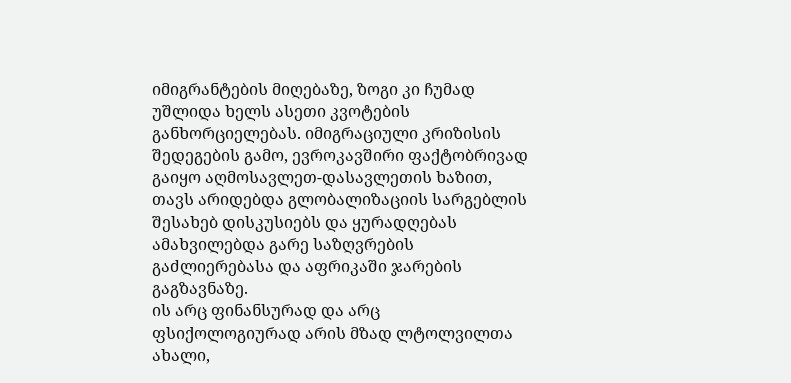იმიგრანტების მიღებაზე, ზოგი კი ჩუმად უშლიდა ხელს ასეთი კვოტების განხორციელებას. იმიგრაციული კრიზისის შედეგების გამო, ევროკავშირი ფაქტობრივად გაიყო აღმოსავლეთ-დასავლეთის ხაზით, თავს არიდებდა გლობალიზაციის სარგებლის შესახებ დისკუსიებს და ყურადღებას ამახვილებდა გარე საზღვრების გაძლიერებასა და აფრიკაში ჯარების გაგზავნაზე.
ის არც ფინანსურად და არც ფსიქოლოგიურად არის მზად ლტოლვილთა ახალი,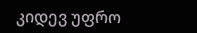კიდევ უფრო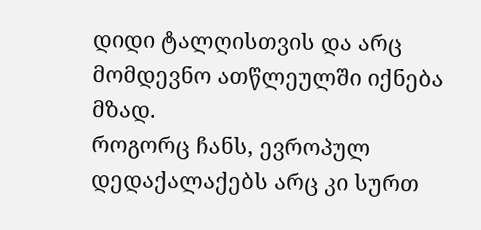დიდი ტალღისთვის და არც მომდევნო ათწლეულში იქნება მზად.
როგორც ჩანს, ევროპულ დედაქალაქებს არც კი სურთ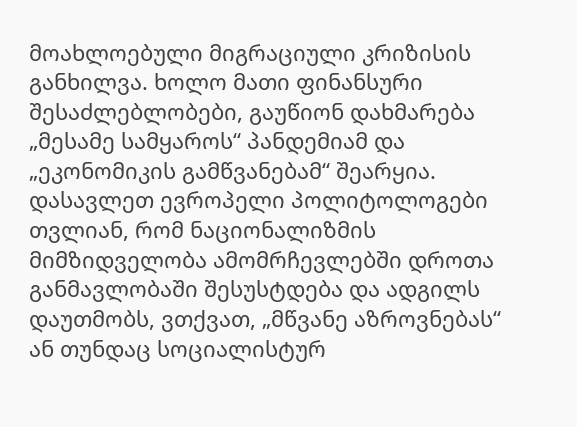მოახლოებული მიგრაციული კრიზისის განხილვა. ხოლო მათი ფინანსური შესაძლებლობები, გაუწიონ დახმარება „მესამე სამყაროს“ პანდემიამ და „ეკონომიკის გამწვანებამ“ შეარყია.
დასავლეთ ევროპელი პოლიტოლოგები თვლიან, რომ ნაციონალიზმის მიმზიდველობა ამომრჩევლებში დროთა განმავლობაში შესუსტდება და ადგილს დაუთმობს, ვთქვათ, „მწვანე აზროვნებას“ ან თუნდაც სოციალისტურ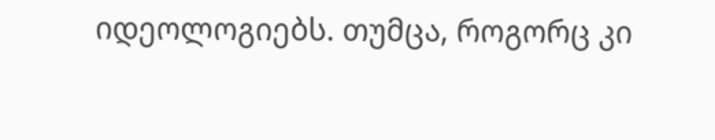იდეოლოგიებს. თუმცა, როგორც კი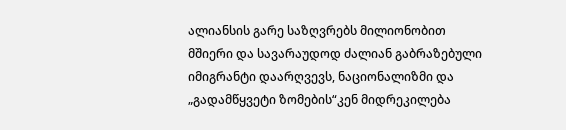ალიანსის გარე საზღვრებს მილიონობით მშიერი და სავარაუდოდ ძალიან გაბრაზებული იმიგრანტი დაარღვევს, ნაციონალიზმი და „გადამწყვეტი ზომების“კენ მიდრეკილება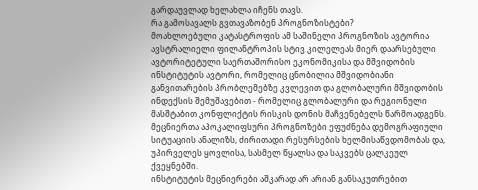გარდაუვლად ხელახლა იჩენს თავს.
რა გამოსავალს გვთავაზობენ პროგნოზისტები?
მოახლოებული კატასტროფის ამ საშინელი პროგნოზის ავტორია ავსტრალიელი ფილანტროპის სტივ კილელეას მიერ დაარსებული ავტორიტეტული საერთაშორისო ეკონომიკისა და მშვიდობის ინსტიტუტის ავტორი, რომელიც ცნობილია მშვიდობიანი განვითარების პრობლემებზე კვლევით და გლობალური მშვიდობის ინდექსის შემუშავებით - რომელიც გლობალური და რეგიონული მასშტაბით კონფლიქტის რისკის დონის მაჩვენებელს წარმოადგენს.
მეცნიერთა აპოკალიფსური პროგნოზები ეფუძნება დემოგრაფიული სიტუაციის ანალიზს, ძირითადი რესურსების ხელმისაწვდომობას და, უპირველეს ყოვლისა, სასმელ წყალსა და საკვებს ცალკეულ ქვეყნებში.
ინსტიტუტის მეცნიერები აშკარად არ არიან განსაკუთრებით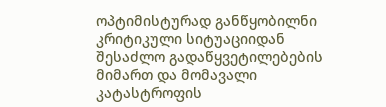ოპტიმისტურად განწყობილნი კრიტიკული სიტუაციიდან შესაძლო გადაწყვეტილებების მიმართ და მომავალი კატასტროფის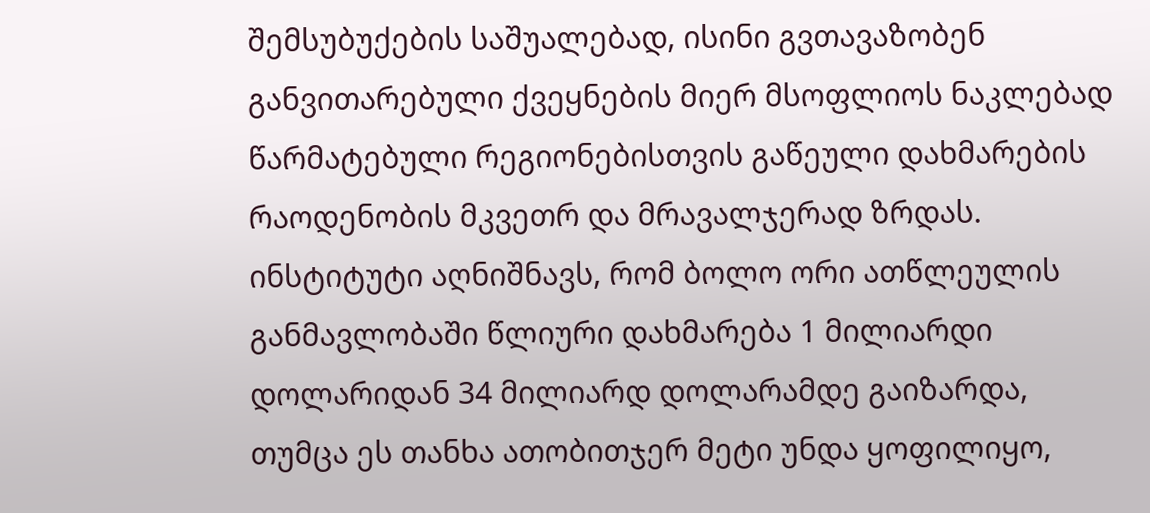შემსუბუქების საშუალებად, ისინი გვთავაზობენ განვითარებული ქვეყნების მიერ მსოფლიოს ნაკლებად წარმატებული რეგიონებისთვის გაწეული დახმარების რაოდენობის მკვეთრ და მრავალჯერად ზრდას.
ინსტიტუტი აღნიშნავს, რომ ბოლო ორი ათწლეულის განმავლობაში წლიური დახმარება 1 მილიარდი დოლარიდან 34 მილიარდ დოლარამდე გაიზარდა, თუმცა ეს თანხა ათობითჯერ მეტი უნდა ყოფილიყო,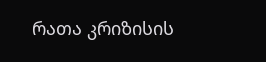რათა კრიზისის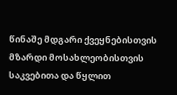წინაშე მდგარი ქვეყნებისთვის მზარდი მოსახლეობისთვის საკვებითა და წყლით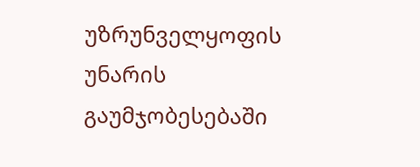უზრუნველყოფის უნარის გაუმჯობესებაში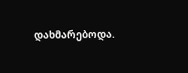დახმარებოდა.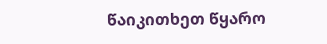წაიკითხეთ წყარო